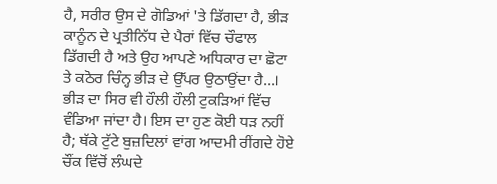ਹੈ, ਸਰੀਰ ਉਸ ਦੇ ਗੋਡਿਆਂ 'ਤੇ ਡਿੱਗਦਾ ਹੈ, ਭੀੜ ਕਾਨੂੰਨ ਦੇ ਪ੍ਰਤੀਨਿੱਧ ਦੇ ਪੈਰਾਂ ਵਿੱਚ ਚੌਫਾਲ ਡਿੱਗਦੀ ਹੈ ਅਤੇ ਉਹ ਆਪਣੇ ਅਧਿਕਾਰ ਦਾ ਛੋਟਾ ਤੇ ਕਠੋਰ ਚਿੰਨ੍ਹ ਭੀੜ ਦੇ ਉੱਪਰ ਉਠਾਉਂਦਾ ਹੈ...।
ਭੀੜ ਦਾ ਸਿਰ ਵੀ ਹੌਲੀ ਹੌਲੀ ਟੁਕੜਿਆਂ ਵਿੱਚ ਵੰਡਿਆ ਜਾਂਦਾ ਹੈ। ਇਸ ਦਾ ਹੁਣ ਕੋਈ ਧੜ ਨਹੀਂ ਹੈ; ਥੱਕੇ ਟੁੱਟੇ ਬੁਜ਼ਦਿਲਾਂ ਵਾਂਗ ਆਦਮੀ ਰੀਂਗਦੇ ਹੋਏ ਚੌਂਕ ਵਿੱਚੋਂ ਲੰਘਦੇ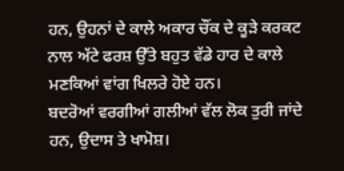ਹਨ, ਉਹਨਾਂ ਦੇ ਕਾਲੇ ਅਕਾਰ ਚੌਂਕ ਦੇ ਕੂੜੇ ਕਰਕਟ ਨਾਲ ਅੱਟੇ ਫਰਸ਼ ਉੱਤੇ ਬਹੁਤ ਵੱਡੇ ਹਾਰ ਦੇ ਕਾਲੇ ਮਣਕਿਆਂ ਵਾਂਗ ਖਿਲਰੇ ਹੋਏ ਹਨ।
ਬਦਰੋਆਂ ਵਰਗੀਆਂ ਗਲੀਆਂ ਵੱਲ ਲੋਕ ਤੁਰੀ ਜਾਂਦੇ ਹਨ, ਉਦਾਸ ਤੇ ਖਾਮੋਸ਼।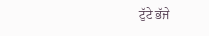ਟੁੱਟੇ ਭੱਜੇ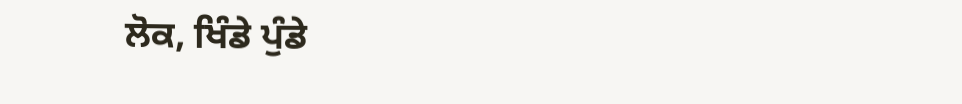ਲੋਕ, ਖਿੰਡੇ ਪੁੰਡੇ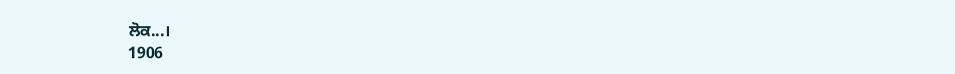ਲੋਕ...।
1906